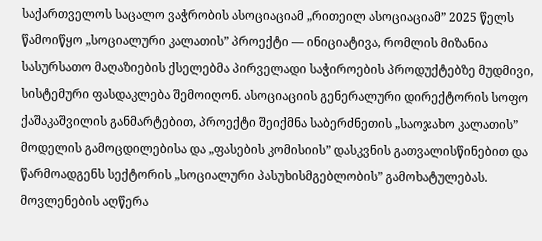საქართველოს საცალო ვაჭრობის ასოციაციამ „რითეილ ასოციაციამ” 2025 წელს წამოიწყო „სოციალური კალათის” პროექტი — ინიციატივა, რომლის მიზანია სასურსათო მაღაზიების ქსელებმა პირველადი საჭიროების პროდუქტებზე მუდმივი, სისტემური ფასდაკლება შემოიღონ. ასოციაციის გენერალური დირექტორის სოფო ქაშაკაშვილის განმარტებით, პროექტი შეიქმნა საბერძნეთის „საოჯახო კალათის” მოდელის გამოცდილებისა და „ფასების კომისიის” დასკვნის გათვალისწინებით და წარმოადგენს სექტორის „სოციალური პასუხისმგებლობის” გამოხატულებას.
მოვლენების აღწერა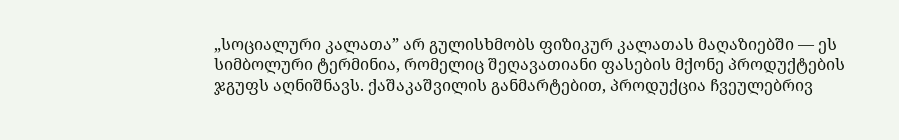„სოციალური კალათა” არ გულისხმობს ფიზიკურ კალათას მაღაზიებში — ეს სიმბოლური ტერმინია, რომელიც შეღავათიანი ფასების მქონე პროდუქტების ჯგუფს აღნიშნავს. ქაშაკაშვილის განმარტებით, პროდუქცია ჩვეულებრივ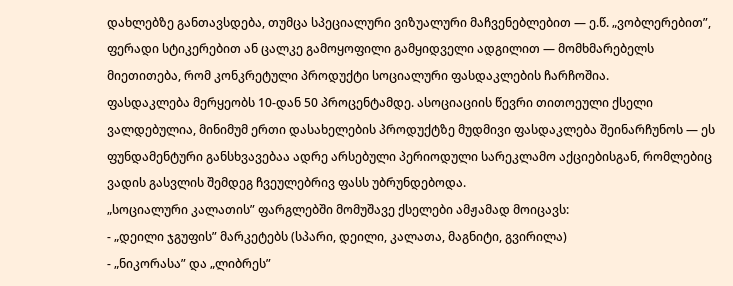დახლებზე განთავსდება, თუმცა სპეციალური ვიზუალური მაჩვენებლებით — ე.წ. „ვობლერებით”, ფერადი სტიკერებით ან ცალკე გამოყოფილი გამყიდველი ადგილით — მომხმარებელს მიეთითება, რომ კონკრეტული პროდუქტი სოციალური ფასდაკლების ჩარჩოშია.
ფასდაკლება მერყეობს 10-დან 50 პროცენტამდე. ასოციაციის წევრი თითოეული ქსელი ვალდებულია, მინიმუმ ერთი დასახელების პროდუქტზე მუდმივი ფასდაკლება შეინარჩუნოს — ეს ფუნდამენტური განსხვავებაა ადრე არსებული პერიოდული სარეკლამო აქციებისგან, რომლებიც ვადის გასვლის შემდეგ ჩვეულებრივ ფასს უბრუნდებოდა.
„სოციალური კალათის” ფარგლებში მომუშავე ქსელები ამჟამად მოიცავს:
- „დეილი ჯგუფის” მარკეტებს (სპარი, დეილი, კალათა, მაგნიტი, გვირილა)
- „ნიკორასა” და „ლიბრეს”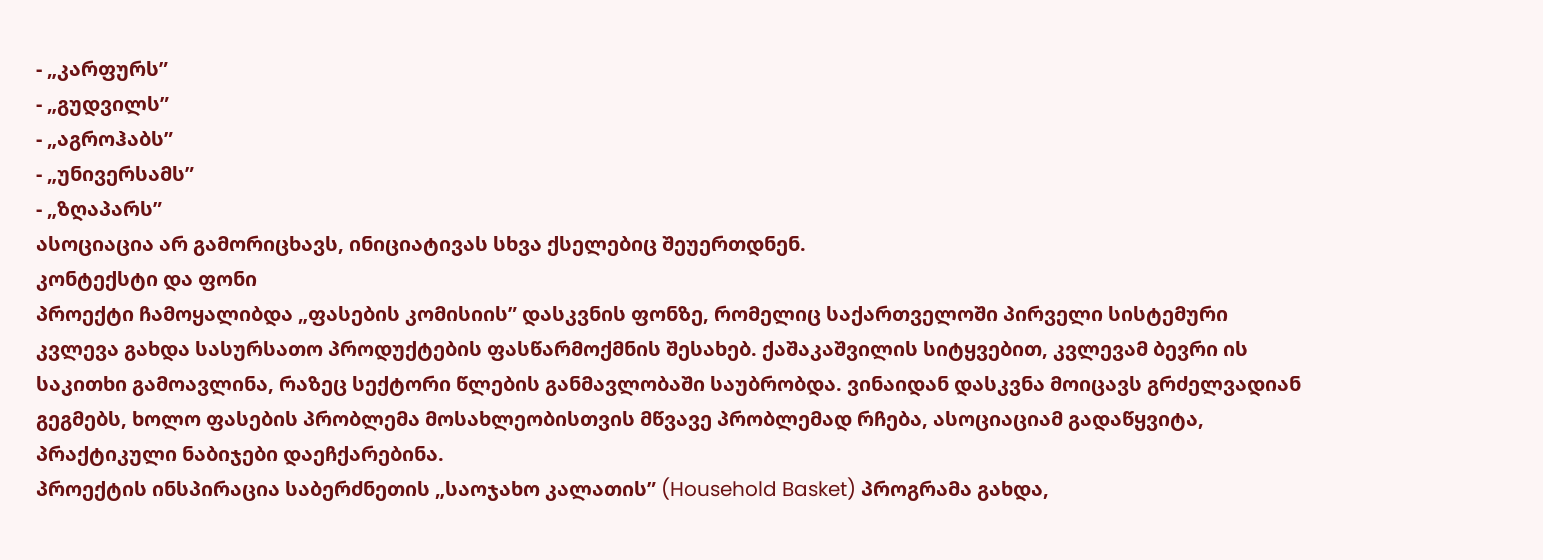- „კარფურს”
- „გუდვილს”
- „აგროჰაბს”
- „უნივერსამს”
- „ზღაპარს”
ასოციაცია არ გამორიცხავს, ინიციატივას სხვა ქსელებიც შეუერთდნენ.
კონტექსტი და ფონი
პროექტი ჩამოყალიბდა „ფასების კომისიის” დასკვნის ფონზე, რომელიც საქართველოში პირველი სისტემური კვლევა გახდა სასურსათო პროდუქტების ფასწარმოქმნის შესახებ. ქაშაკაშვილის სიტყვებით, კვლევამ ბევრი ის საკითხი გამოავლინა, რაზეც სექტორი წლების განმავლობაში საუბრობდა. ვინაიდან დასკვნა მოიცავს გრძელვადიან გეგმებს, ხოლო ფასების პრობლემა მოსახლეობისთვის მწვავე პრობლემად რჩება, ასოციაციამ გადაწყვიტა, პრაქტიკული ნაბიჯები დაეჩქარებინა.
პროექტის ინსპირაცია საბერძნეთის „საოჯახო კალათის” (Household Basket) პროგრამა გახდა,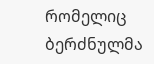რომელიც ბერძნულმა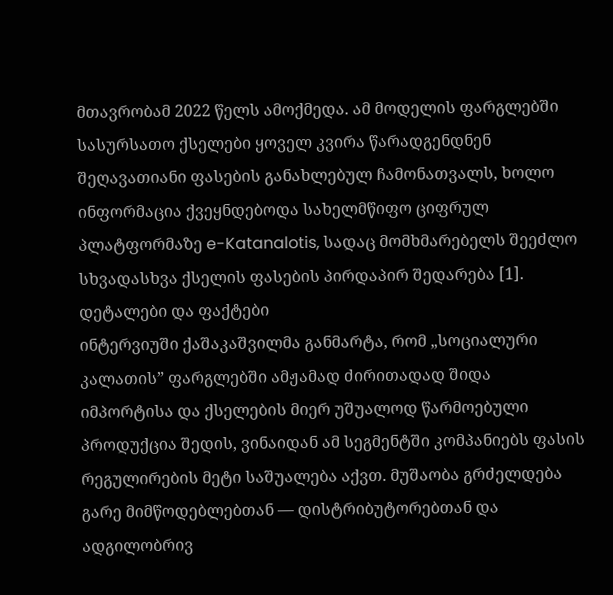მთავრობამ 2022 წელს ამოქმედა. ამ მოდელის ფარგლებში სასურსათო ქსელები ყოველ კვირა წარადგენდნენ შეღავათიანი ფასების განახლებულ ჩამონათვალს, ხოლო ინფორმაცია ქვეყნდებოდა სახელმწიფო ციფრულ პლატფორმაზე e-Katanalotis, სადაც მომხმარებელს შეეძლო სხვადასხვა ქსელის ფასების პირდაპირ შედარება [1].
დეტალები და ფაქტები
ინტერვიუში ქაშაკაშვილმა განმარტა, რომ „სოციალური კალათის” ფარგლებში ამჟამად ძირითადად შიდა იმპორტისა და ქსელების მიერ უშუალოდ წარმოებული პროდუქცია შედის, ვინაიდან ამ სეგმენტში კომპანიებს ფასის რეგულირების მეტი საშუალება აქვთ. მუშაობა გრძელდება გარე მიმწოდებლებთან — დისტრიბუტორებთან და ადგილობრივ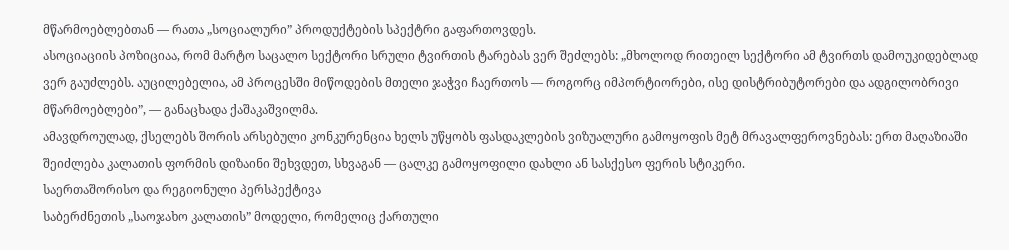მწარმოებლებთან — რათა „სოციალური” პროდუქტების სპექტრი გაფართოვდეს.
ასოციაციის პოზიციაა, რომ მარტო საცალო სექტორი სრული ტვირთის ტარებას ვერ შეძლებს: „მხოლოდ რითეილ სექტორი ამ ტვირთს დამოუკიდებლად ვერ გაუძლებს. აუცილებელია, ამ პროცესში მიწოდების მთელი ჯაჭვი ჩაერთოს — როგორც იმპორტიორები, ისე დისტრიბუტორები და ადგილობრივი მწარმოებლები”, — განაცხადა ქაშაკაშვილმა.
ამავდროულად, ქსელებს შორის არსებული კონკურენცია ხელს უწყობს ფასდაკლების ვიზუალური გამოყოფის მეტ მრავალფეროვნებას: ერთ მაღაზიაში შეიძლება კალათის ფორმის დიზაინი შეხვდეთ, სხვაგან — ცალკე გამოყოფილი დახლი ან სასქესო ფერის სტიკერი.
საერთაშორისო და რეგიონული პერსპექტივა
საბერძნეთის „საოჯახო კალათის” მოდელი, რომელიც ქართული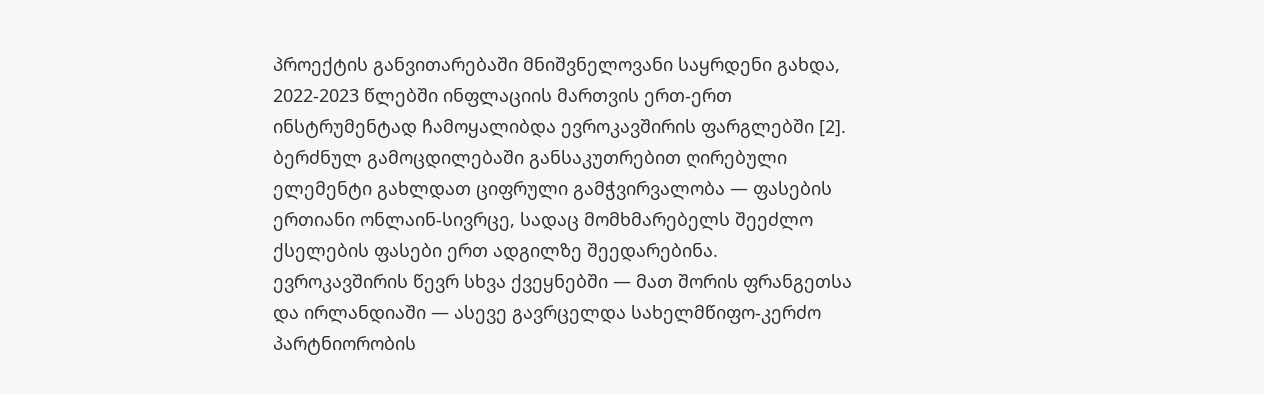პროექტის განვითარებაში მნიშვნელოვანი საყრდენი გახდა, 2022-2023 წლებში ინფლაციის მართვის ერთ-ერთ ინსტრუმენტად ჩამოყალიბდა ევროკავშირის ფარგლებში [2]. ბერძნულ გამოცდილებაში განსაკუთრებით ღირებული ელემენტი გახლდათ ციფრული გამჭვირვალობა — ფასების ერთიანი ონლაინ-სივრცე, სადაც მომხმარებელს შეეძლო ქსელების ფასები ერთ ადგილზე შეედარებინა.
ევროკავშირის წევრ სხვა ქვეყნებში — მათ შორის ფრანგეთსა და ირლანდიაში — ასევე გავრცელდა სახელმწიფო-კერძო პარტნიორობის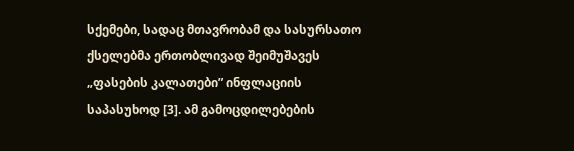სქემები, სადაც მთავრობამ და სასურსათო ქსელებმა ერთობლივად შეიმუშავეს „ფასების კალათები” ინფლაციის საპასუხოდ [3]. ამ გამოცდილებების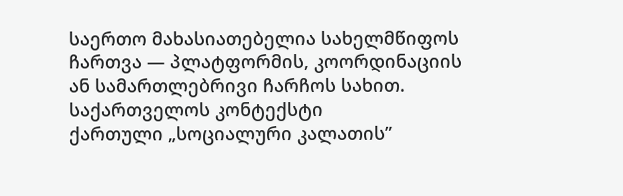საერთო მახასიათებელია სახელმწიფოს ჩართვა — პლატფორმის, კოორდინაციის ან სამართლებრივი ჩარჩოს სახით.
საქართველოს კონტექსტი
ქართული „სოციალური კალათის”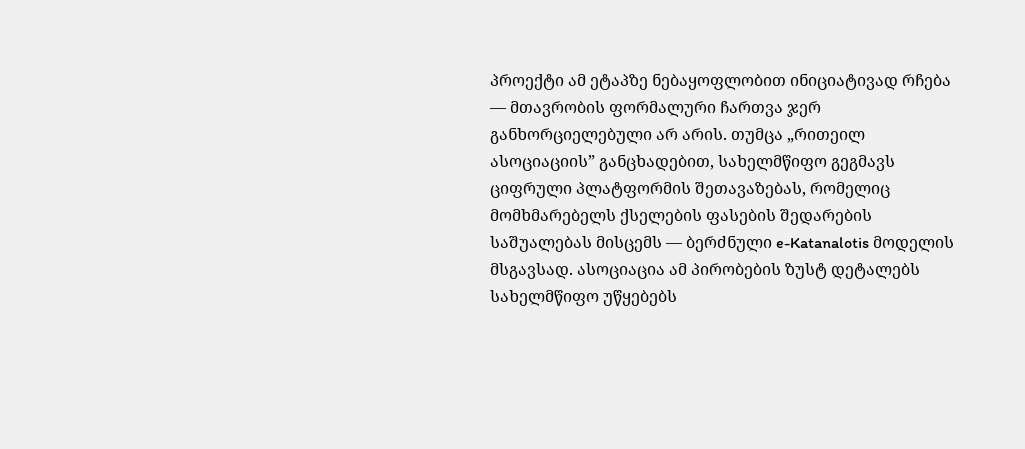პროექტი ამ ეტაპზე ნებაყოფლობით ინიციატივად რჩება — მთავრობის ფორმალური ჩართვა ჯერ განხორციელებული არ არის. თუმცა „რითეილ ასოციაციის” განცხადებით, სახელმწიფო გეგმავს ციფრული პლატფორმის შეთავაზებას, რომელიც მომხმარებელს ქსელების ფასების შედარების საშუალებას მისცემს — ბერძნული e-Katanalotis მოდელის მსგავსად. ასოციაცია ამ პირობების ზუსტ დეტალებს სახელმწიფო უწყებებს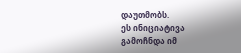დაუთმობს.
ეს ინიციატივა გამოჩნდა იმ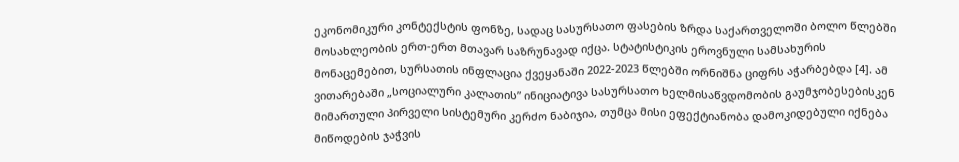ეკონომიკური კონტექსტის ფონზე, სადაც სასურსათო ფასების ზრდა საქართველოში ბოლო წლებში მოსახლეობის ერთ-ერთ მთავარ საზრუნავად იქცა. სტატისტიკის ეროვნული სამსახურის მონაცემებით, სურსათის ინფლაცია ქვეყანაში 2022-2023 წლებში ორნიშნა ციფრს აჭარბებდა [4]. ამ ვითარებაში „სოციალური კალათის” ინიციატივა სასურსათო ხელმისაწვდომობის გაუმჯობესებისკენ მიმართული პირველი სისტემური კერძო ნაბიჯია, თუმცა მისი ეფექტიანობა დამოკიდებული იქნება მიწოდების ჯაჭვის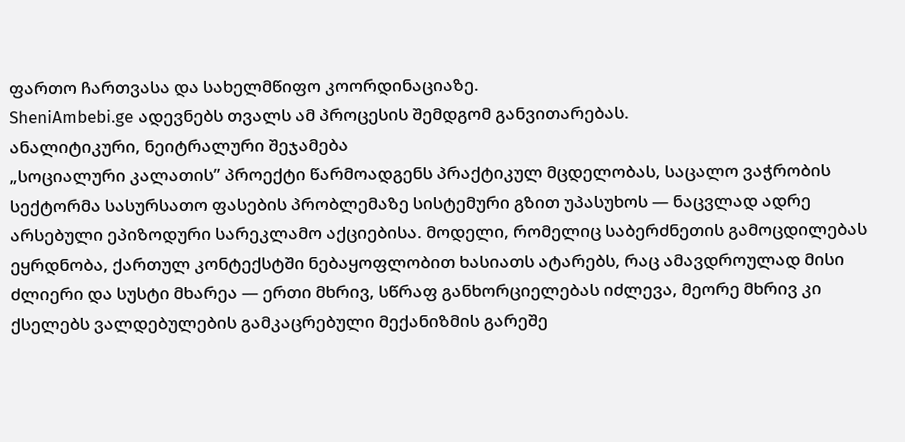ფართო ჩართვასა და სახელმწიფო კოორდინაციაზე.
SheniAmbebi.ge ადევნებს თვალს ამ პროცესის შემდგომ განვითარებას.
ანალიტიკური, ნეიტრალური შეჯამება
„სოციალური კალათის” პროექტი წარმოადგენს პრაქტიკულ მცდელობას, საცალო ვაჭრობის სექტორმა სასურსათო ფასების პრობლემაზე სისტემური გზით უპასუხოს — ნაცვლად ადრე არსებული ეპიზოდური სარეკლამო აქციებისა. მოდელი, რომელიც საბერძნეთის გამოცდილებას ეყრდნობა, ქართულ კონტექსტში ნებაყოფლობით ხასიათს ატარებს, რაც ამავდროულად მისი ძლიერი და სუსტი მხარეა — ერთი მხრივ, სწრაფ განხორციელებას იძლევა, მეორე მხრივ კი ქსელებს ვალდებულების გამკაცრებული მექანიზმის გარეშე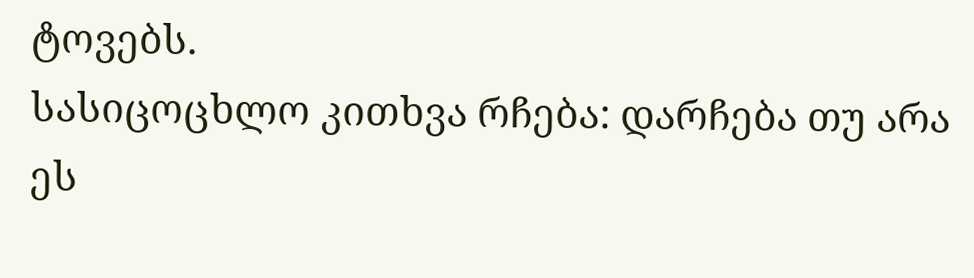ტოვებს.
სასიცოცხლო კითხვა რჩება: დარჩება თუ არა ეს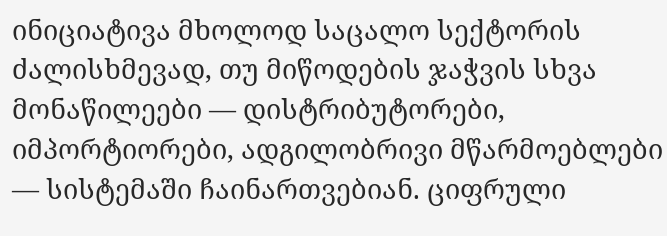ინიციატივა მხოლოდ საცალო სექტორის ძალისხმევად, თუ მიწოდების ჯაჭვის სხვა მონაწილეები — დისტრიბუტორები, იმპორტიორები, ადგილობრივი მწარმოებლები — სისტემაში ჩაინართვებიან. ციფრული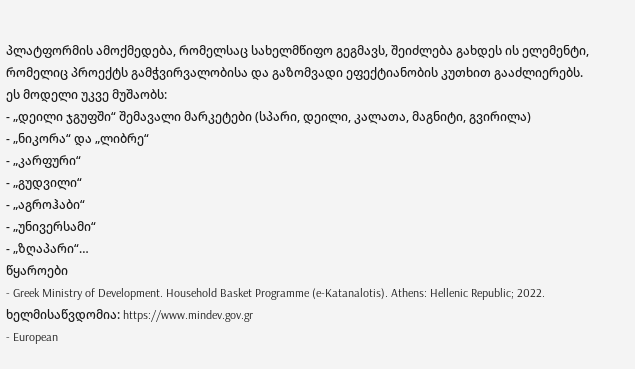პლატფორმის ამოქმედება, რომელსაც სახელმწიფო გეგმავს, შეიძლება გახდეს ის ელემენტი, რომელიც პროექტს გამჭვირვალობისა და გაზომვადი ეფექტიანობის კუთხით გააძლიერებს.
ეს მოდელი უკვე მუშაობს:
- „დეილი ჯგუფში“ შემავალი მარკეტები (სპარი, დეილი, კალათა, მაგნიტი, გვირილა)
- „ნიკორა“ და „ლიბრე“
- „კარფური“
- „გუდვილი“
- „აგროჰაბი“
- „უნივერსამი“
- „ზღაპარი“…
წყაროები
- Greek Ministry of Development. Household Basket Programme (e-Katanalotis). Athens: Hellenic Republic; 2022. ხელმისაწვდომია: https://www.mindev.gov.gr
- European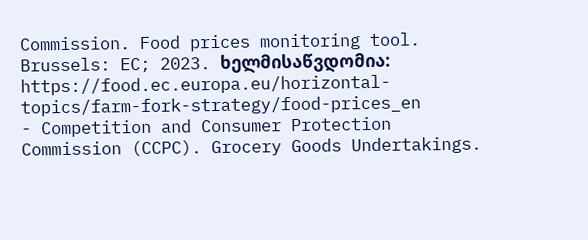Commission. Food prices monitoring tool. Brussels: EC; 2023. ხელმისაწვდომია: https://food.ec.europa.eu/horizontal-topics/farm-fork-strategy/food-prices_en
- Competition and Consumer Protection Commission (CCPC). Grocery Goods Undertakings.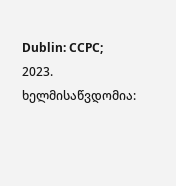Dublin: CCPC; 2023. ხელმისაწვდომია: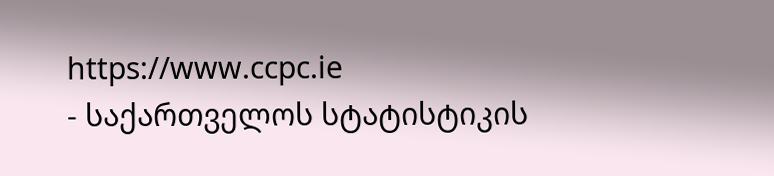https://www.ccpc.ie
- საქართველოს სტატისტიკის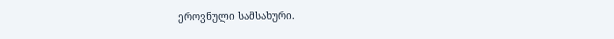ეროვნული სამსახური.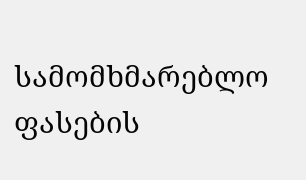სამომხმარებლო ფასების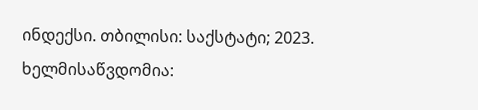ინდექსი. თბილისი: საქსტატი; 2023. ხელმისაწვდომია: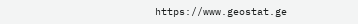https://www.geostat.ge